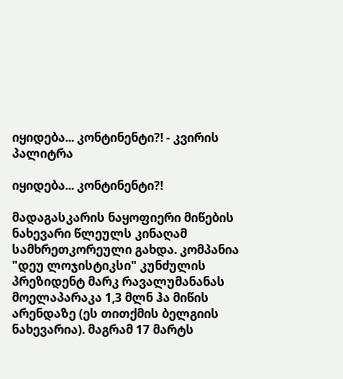იყიდება... კონტინენტი?! - კვირის პალიტრა

იყიდება... კონტინენტი?!

მადაგასკარის ნაყოფიერი მიწების ნახევარი წლეულს კინაღამ სამხრეთკორეული გახდა. კომპანია "დეუ ლოჯისტიკსი" კუნძულის პრეზიდენტ მარკ რავალუმანანას მოელაპარაკა 1,3 მლნ ჰა მიწის არენდაზე (ეს თითქმის ბელგიის ნახევარია). მაგრამ 17 მარტს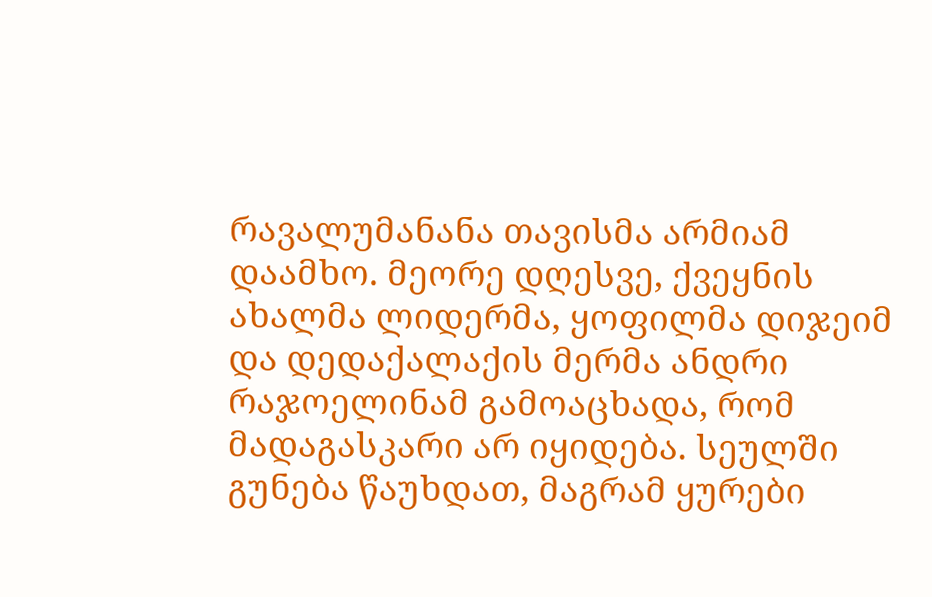რავალუმანანა თავისმა არმიამ დაამხო. მეორე დღესვე, ქვეყნის ახალმა ლიდერმა, ყოფილმა დიჯეიმ და დედაქალაქის მერმა ანდრი რაჯოელინამ გამოაცხადა, რომ მადაგასკარი არ იყიდება. სეულში გუნება წაუხდათ, მაგრამ ყურები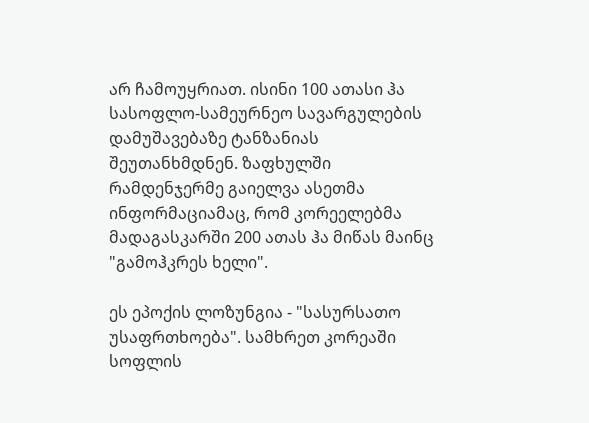არ ჩამოუყრიათ. ისინი 100 ათასი ჰა სასოფლო-სამეურნეო სავარგულების დამუშავებაზე ტანზანიას შეუთანხმდნენ. ზაფხულში რამდენჯერმე გაიელვა ასეთმა ინფორმაციამაც, რომ კორეელებმა მადაგასკარში 200 ათას ჰა მიწას მაინც "გამოჰკრეს ხელი".

ეს ეპოქის ლოზუნგია - "სასურსათო უსაფრთხოება". სამხრეთ კორეაში სოფლის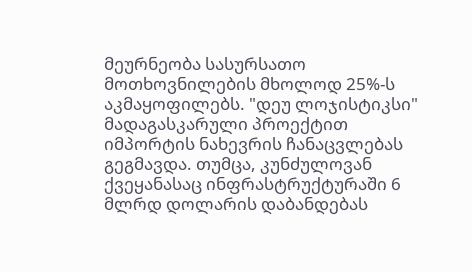მეურნეობა სასურსათო მოთხოვნილების მხოლოდ 25%-ს აკმაყოფილებს. "დეუ ლოჯისტიკსი" მადაგასკარული პროექტით იმპორტის ნახევრის ჩანაცვლებას გეგმავდა. თუმცა, კუნძულოვან ქვეყანასაც ინფრასტრუქტურაში 6 მლრდ დოლარის დაბანდებას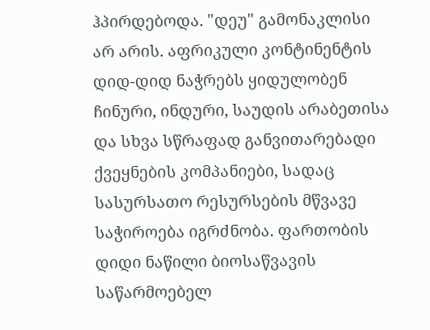ჰპირდებოდა. "დეუ" გამონაკლისი არ არის. აფრიკული კონტინენტის დიდ-დიდ ნაჭრებს ყიდულობენ ჩინური, ინდური, საუდის არაბეთისა და სხვა სწრაფად განვითარებადი ქვეყნების კომპანიები, სადაც სასურსათო რესურსების მწვავე საჭიროება იგრძნობა. ფართობის დიდი ნაწილი ბიოსაწვავის საწარმოებელ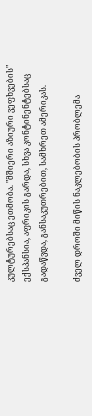კულტურებსაც ეთმობა. "მშიერი აზიური ვეფხვების" ექსპანსია, აფრიკის გარდა, სხვა კონტინენტებსაც გადაწვდა, განსაკუთრებით, სამხრეთ ამერიკას.

ძველ დროში მიწის ნაკლებობის პრობლემა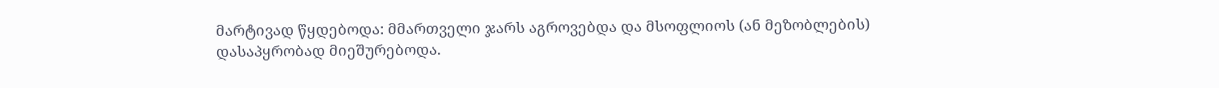მარტივად წყდებოდა: მმართველი ჯარს აგროვებდა და მსოფლიოს (ან მეზობლების) დასაპყრობად მიეშურებოდა.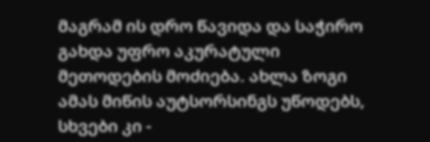მაგრამ ის დრო წავიდა და საჭირო გახდა უფრო აკურატული მეთოდების მოძიება. ახლა ზოგი ამას მიწის აუტსორსინგს უწოდებს, სხვები კი -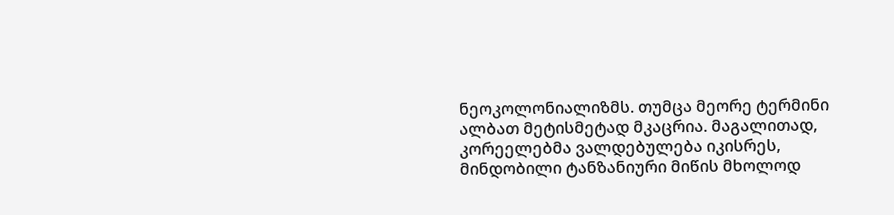ნეოკოლონიალიზმს. თუმცა მეორე ტერმინი ალბათ მეტისმეტად მკაცრია. მაგალითად, კორეელებმა ვალდებულება იკისრეს, მინდობილი ტანზანიური მიწის მხოლოდ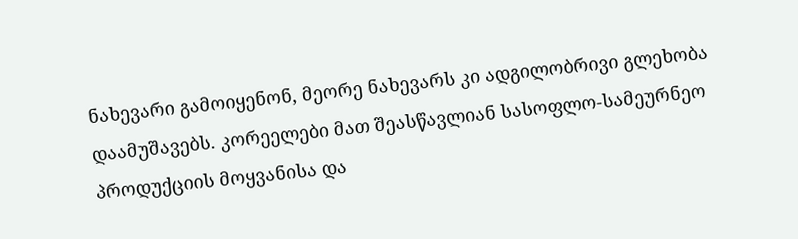ნახევარი გამოიყენონ, მეორე ნახევარს კი ადგილობრივი გლეხობა დაამუშავებს. კორეელები მათ შეასწავლიან სასოფლო-სამეურნეო პროდუქციის მოყვანისა და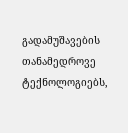გადამუშავების თანამედროვე ტექნოლოგიებს,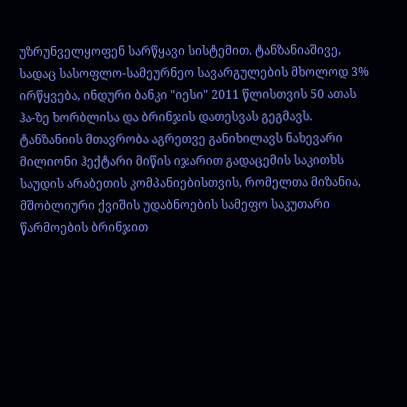უზრუნველყოფენ სარწყავი სისტემით. ტანზანიაშივე, სადაც სასოფლო-სამეურნეო სავარგულების მხოლოდ 3% ირწყვება, ინდური ბანკი "იესი" 2011 წლისთვის 50 ათას ჰა-ზე ხორბლისა და ბრინჯის დათესვას გეგმავს. ტანზანიის მთავრობა აგრეთვე განიხილავს ნახევარი მილიონი ჰექტარი მიწის იჯარით გადაცემის საკითხს საუდის არაბეთის კომპანიებისთვის, რომელთა მიზანია, მშობლიური ქვიშის უდაბნოების სამეფო საკუთარი წარმოების ბრინჯით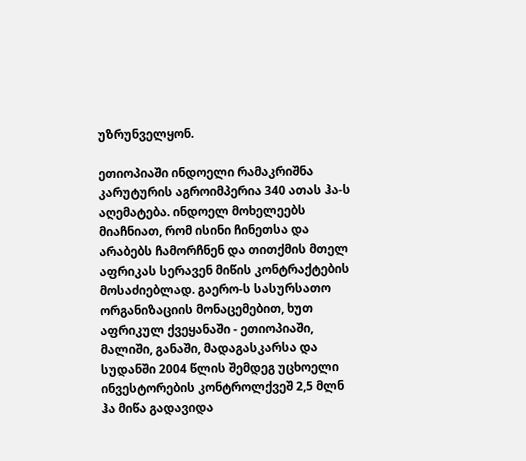უზრუნველყონ.

ეთიოპიაში ინდოელი რამაკრიშნა კარუტურის აგროიმპერია 340 ათას ჰა-ს აღემატება. ინდოელ მოხელეებს მიაჩნიათ, რომ ისინი ჩინეთსა და არაბებს ჩამორჩნენ და თითქმის მთელ აფრიკას სერავენ მიწის კონტრაქტების მოსაძიებლად. გაერო-ს სასურსათო ორგანიზაციის მონაცემებით, ხუთ აფრიკულ ქვეყანაში - ეთიოპიაში, მალიში, განაში, მადაგასკარსა და სუდანში 2004 წლის შემდეგ უცხოელი ინვესტორების კონტროლქვეშ 2,5 მლნ ჰა მიწა გადავიდა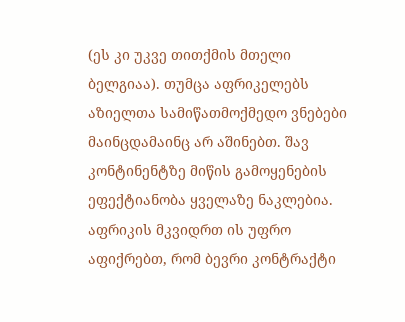(ეს კი უკვე თითქმის მთელი ბელგიაა). თუმცა აფრიკელებს აზიელთა სამიწათმოქმედო ვნებები მაინცდამაინც არ აშინებთ. შავ კონტინენტზე მიწის გამოყენების ეფექტიანობა ყველაზე ნაკლებია. აფრიკის მკვიდრთ ის უფრო აფიქრებთ, რომ ბევრი კონტრაქტი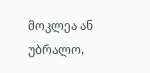მოკლეა ან უბრალო,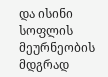და ისინი სოფლის მეურნეობის მდგრად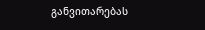განვითარებას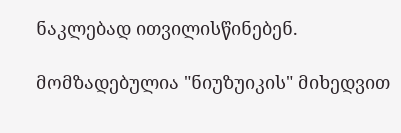ნაკლებად ითვილისწინებენ.

მომზადებულია "ნიუზუიკის" მიხედვით